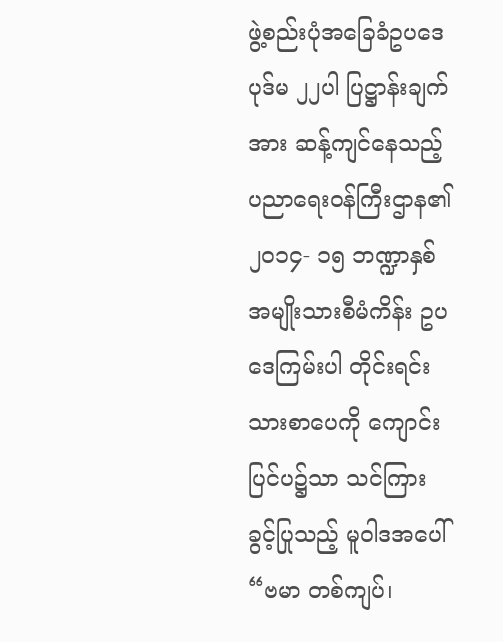ဖွဲ့စည်းပုံအခြေခံဥပဒေ ပုဒ်မ ၂၂ပါ ပြဋ္ဌာန်းချက်အား ဆန့်ကျင်နေသည့် ပညာရေးဝန်ကြီးဌာန၏ ၂၀၁၄- ၁၅ ဘဏ္ဍာနှစ် အမျိုးသားစီမံကိန်း ဥပဒေကြမ်းပါ တိုင်းရင်းသားစာပေကို ကျောင်းပြင်ပ၌သာ သင်ကြား ခွင့်ပြုသည့် မူဝါဒအပေါ် “ဗမာ တစ်ကျပ်၊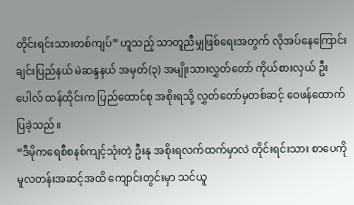တိုင်းရင်းသားတစ်ကျပ်” ဟူသည့် သာတူညီမျှဖြစ်ရေးအတွက် လိုအပ်နေကြောင်း ချင်းပြည်နယ် မဲဆန္ဒနယ် အမှတ်(၃) အမျိုးသားလွှတ်တော် ကိုယ်စားလှယ် ဦးပေါလ် ထန်ထိုင်းက ပြည်ထောင်စု အစိုးရသို့ လွှတ်တော်မှတစ်ဆင့် ဝေဖန်ထောက်ပြခဲ့သည်။
“ဒီမိုကရေစီစနစ်ကျင့်သုံးတဲ့ ဦးနု အစိုးရလက်ထက်မှာလဲ တိုင်းရင်းသား စာပေကို မူလတန်းအဆင့်အထိ ကျောင်းတွင်းမှာ သင်ယူ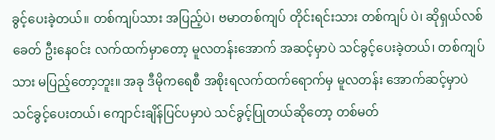ခွင့်ပေးခဲ့တယ်။ တစ်ကျပ်သား အပြည့်ပဲ၊ ဗမာတစ်ကျပ် တိုင်းရင်းသား တစ်ကျပ် ပဲ၊ ဆိုရှယ်လစ်ခေတ် ဦးနေဝင်း လက်ထက်မှာတော့ မူလတန်းအောက် အဆင့်မှာပဲ သင်ခွင့်ပေးခဲ့တယ်၊ တစ်ကျပ်သား မပြည့်တော့ဘူး။ အခု ဒီမိုကရေစီ အစိုးရလက်ထက်ရောက်မှ မူလတန်း အောက်ဆင့်မှာပဲ သင်ခွင့်ပေးတယ်၊ ကျောင်းချိန်ပြင်ပမှာပဲ သင်ခွင့်ပြုတယ်ဆိုတော့ တစ်မတ်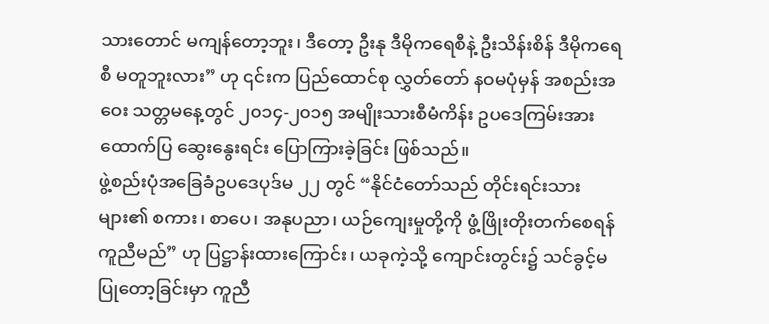သားတောင် မကျန်တော့ဘူး၊ ဒီတော့ ဦးနု ဒီမိုကရေစီနဲ့ ဦးသိန်းစိန် ဒီမိုကရေစီ မတူဘူးလား” ဟု ၎င်းက ပြည်ထောင်စု လွှတ်တော် နဝမပုံမှန် အစည်းအဝေး သတ္တမနေ့တွင် ၂၀၁၄-၂၀၁၅ အမျိုးသားစီမံကိန်း ဥပဒေကြမ်းအား ထောက်ပြ ဆွေးနွေးရင်း ပြောကြားခဲ့ခြင်း ဖြစ်သည်။
ဖွဲ့စည်းပုံအခြေခံဥပဒေပုဒ်မ ၂၂ တွင် “နိုင်ငံတော်သည် တိုင်းရင်းသားများ၏ စကား၊ စာပေ၊ အနုပညာ၊ ယဉ်ကျေးမှုတို့ကို ဖွံ့ဖြိုးတိုးတက်စေရန် ကူညီမည်” ဟု ပြဋ္ဌာန်းထားကြောင်း၊ ယခုကဲ့သို့ ကျောင်းတွင်း၌ သင်ခွင့်မပြုတော့ခြင်းမှာ ကူညီ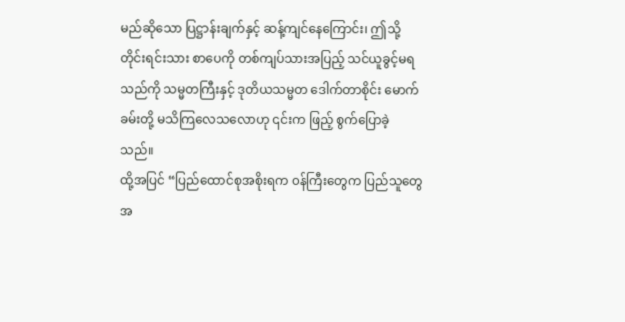မည်ဆိုသော ပြဋ္ဌာန်းချက်နှင့် ဆန့်ကျင်နေကြောင်း၊ ဤသို့ တိုင်းရင်းသား စာပေကို တစ်ကျပ်သားအပြည့် သင်ယူခွင့်မရသည်ကို သမ္မတကြီးနှင့် ဒုတိယသမ္မတ ဒေါက်တာစိုင်း မောက်ခမ်းတို့ မသိကြလေသလောဟု ၎င်းက ဖြည့် စွက်ပြောခဲ့သည်။
ထို့အပြင် “ပြည်ထောင်စုအစိုးရက ၀န်ကြီးတွေက ပြည်သူတွေအ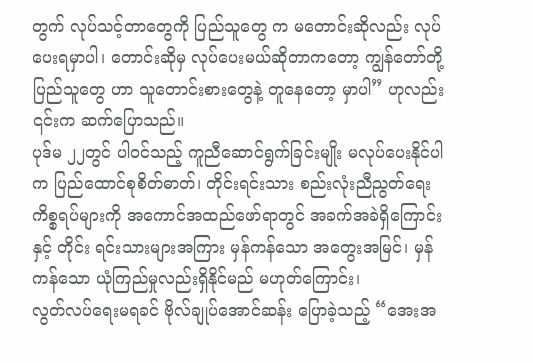တွက် လုပ်သင့်တာတွေကို ပြည်သူတွေ က မတောင်းဆိုလည်း လုပ်ပေးရမှာပါ၊ တောင်းဆိုမှ လုပ်ပေးမယ်ဆိုတာကတော့ ကျွန်တော်တို့ ပြည်သူတွေ ဟာ သူတောင်းစားတွေနဲ့ တူနေတော့ မှာပါ” ဟုလည်း ၎င်းက ဆက်ပြောသည်။
ပုဒ်မ ၂၂တွင် ပါ၀င်သည့် ကူညီဆောင်ရွက်ခြင်းမျိုး မလုပ်ပေးနိုင်ပါက ပြည်ထောင်စုစိတ်ဓာတ်၊ တိုင်းရင်းသား စည်းလုံးညီညွတ်ရေးကိစ္စရပ်များကို အကောင်အထည်ဖော်ရာတွင် အခက်အခဲရှိကြောင်း နှင့် တိုင်း ရင်းသားများအကြား မှန်ကန်သော အတွေးအမြင်၊ မှန်ကန်သော ယုံကြည်မှုလည်းရှိနိုင်မည် မဟုတ်ကြောင်း၊
လွတ်လပ်ရေးမရခင် ဗိုလ်ချုပ်အောင်ဆန်း ပြောခဲ့သည့် “အေးအ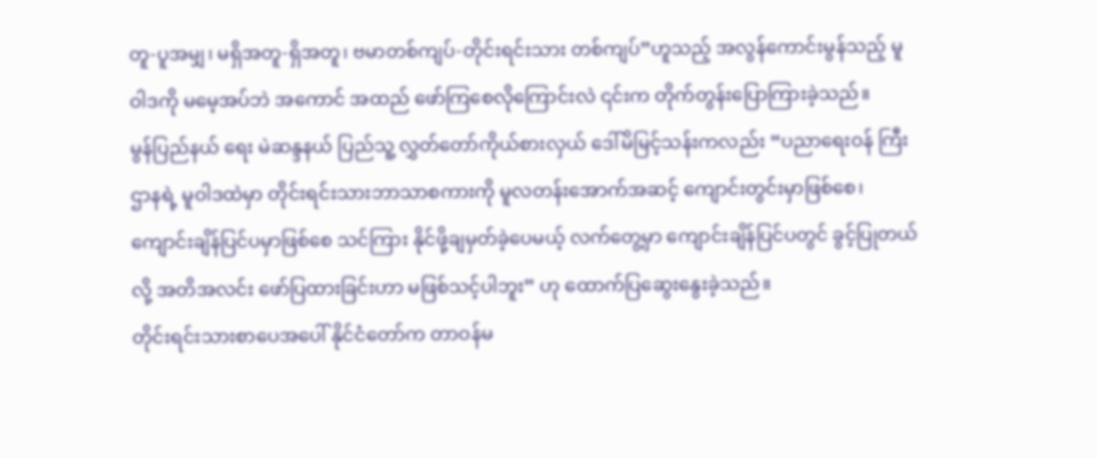တူ-ပူအမျှ၊ မရှိအတူ-ရှိအတူ၊ ဗမာတစ်ကျပ်-တိုင်းရင်းသား တစ်ကျပ်”ဟူသည့် အလွန်ကောင်းမွန်သည့် မူဝါဒကို မမေ့အပ်ဘဲ အကောင် အထည် ဖော်ကြစေလိုကြောင်းလဲ ၎င်းက တိုက်တွန်းပြောကြားခဲ့သည်။
မွန်ပြည်နယ် ရေး မဲဆန္ဒနယ် ပြည်သူ့ လွှတ်တော်ကိုယ်စားလှယ် ဒေါ်မိမြင့်သန်းကလည်း “ပညာရေးဝန် ကြီးဌာနရဲ့ မူဝါဒထဲမှာ တိုင်းရင်းသားဘာသာစကားကို မူလတန်းအောက်အဆင့် ကျောင်းတွင်းမှာဖြစ်စေ၊ ကျောင်းချိန်ပြင်ပမှာဖြစ်စေ သင်ကြား နိုင်ဖို့ချမှတ်ခဲ့ပေမယ့် လက်တွေ့မှာ ကျောင်းချိန်ပြင်ပတွင် ခွင့်ပြုတယ်လို့ အတိအလင်း ဖော်ပြထားခြင်းဟာ မဖြစ်သင့်ပါဘူး” ဟု ထောက်ပြဆွေးနွေးခဲ့သည်။
တိုင်းရင်းသားစာပေအပေါ် နိုင်ငံတော်က တာဝန်မ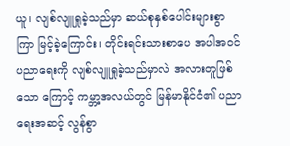ယူ၊ လျစ်လျူရှုခဲ့သည်မှာ ဆယ်စုနှစ်ပေါင်းများစွာ ကြာ မြင့်ခဲ့ကြောင်း၊ တိုင်းရင်းသားစာပေ အပါအဝင် ပညာရေးကို လျစ်လျူရှုခဲ့သည်မှာလဲ အလားတူဖြစ်သော ကြောင့် ကမ္ဘာ့အလယ်တွင် မြန်မာနိုင်ငံ၏ ပညာရေးအဆင့် လွန်စွာ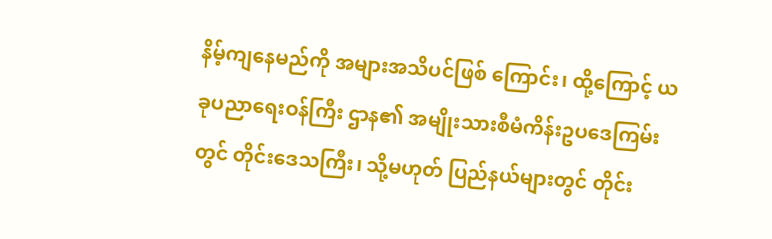နိမ့်ကျနေမည်ကို အများအသိပင်ဖြစ် ကြောင်း၊ ထို့ကြောင့် ယခုပညာရေးဝန်ကြီး ဌာန၏ အမျိုးသားစီမံကိန်းဥပဒေကြမ်းတွင် တိုင်းဒေသကြီး၊ သို့မဟုတ် ပြည်နယ်များတွင် တိုင်း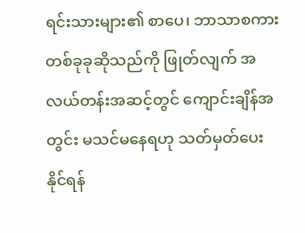ရင်းသားများ၏ စာပေ၊ ဘာသာစကား တစ်ခုခုဆိုသည်ကို ဖြုတ်လျက် အလယ်တန်းအဆင့်တွင် ကျောင်းချိန်အတွင်း မသင်မနေရဟု သတ်မှတ်ပေး နိုင်ရန်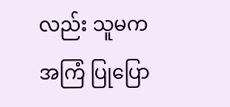လည်း သူမက အကြံ ပြုပြော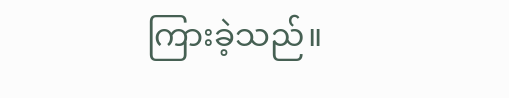ကြားခဲ့သည်။